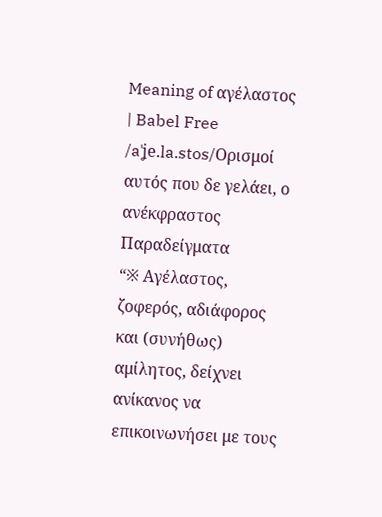Meaning of αγέλαστος | Babel Free
/aˈʝe.la.stos/Ορισμοί
αυτός που δε γελάει, ο ανέκφραστος
Παραδείγματα
“※ Αγέλαστος, ζοφερός, αδιάφορος και (συνήθως) αμίλητος, δείχνει ανίκανος να επικοινωνήσει με τους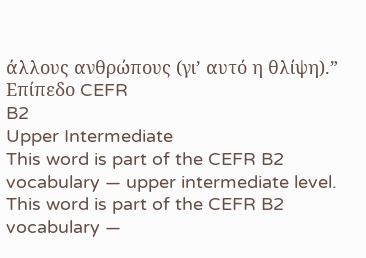άλλους ανθρώπους (γι’ αυτό η θλίψη).”
Επίπεδο CEFR
B2
Upper Intermediate
This word is part of the CEFR B2 vocabulary — upper intermediate level.
This word is part of the CEFR B2 vocabulary —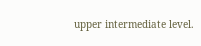upper intermediate level.